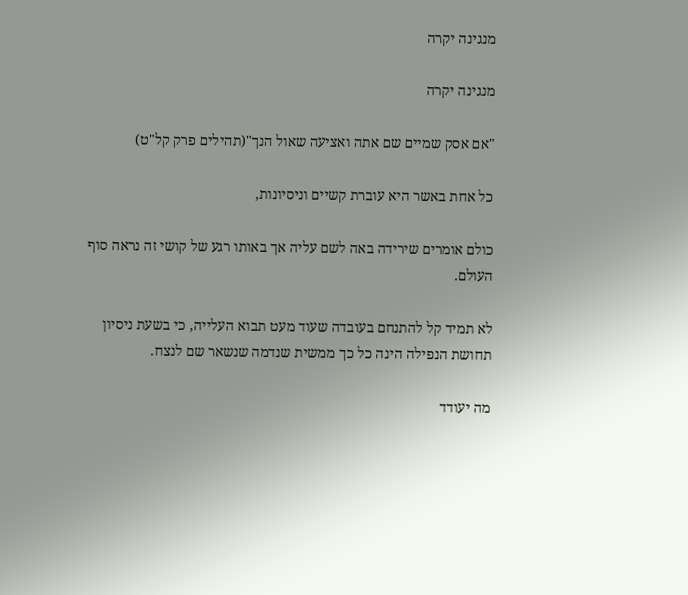מנגינה יקרה

מנגינה יקרה

"אם אסק שמיים שם אתה ואציעה שאול הנך"(תהילים פרק קל"ט)

כל אחת באשר היא עוברת קשיים וניסיונות,

כולם אומרים שירידה באה לשם עליה אך באותו רגע של קושי זה נראה סוף העולם.

לא תמיד קל להתנחם בעובדה שעוד מעט תבוא העלייה, כי בשעת ניסיון תחושת הנפילה הינה כל כך ממשית שנדמה שנשאר שם לנצח.

מה יעודד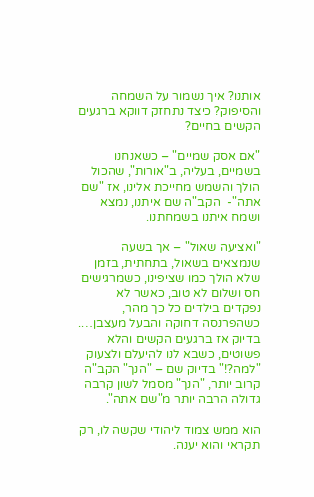אותנו? איך נשמור על השמחה והסיפוק? כיצד נתחזק דווקא ברגעים הקשים בחיים?

"אם אסק שמיים" – כשאנחנו בשמיים, בעליה, ב"אורות", שהכול הולך והשמש מחייכת אלינו, אז "שם אתה"-  הקב"ה שם איתנו, נמצא ושמח איתנו בשמחתנו.

"ואציעה שאול" – אך בשעה שנמצאים בשאול, בתחתית, בזמן שלא הולך כמו שציפינו, כשמרגישים חס ושלום לא טוב, כאשר לא נפקדים בילדים כל כך מהר, כשהפרנסה דחוקה והבעל מעצבן…. בדיוק אז ברגעים הקשים והלא פשוטים, כשבא לנו להיעלם ולצעוק "למה?!" בדיוק שם – "הנך" הקב"ה קרוב יותר, "הנך" מסמל לשון קרבה גדולה הרבה יותר מ"שם אתה".

הוא ממש צמוד ליהודי שקשה לו, רק תקראי והוא יענה.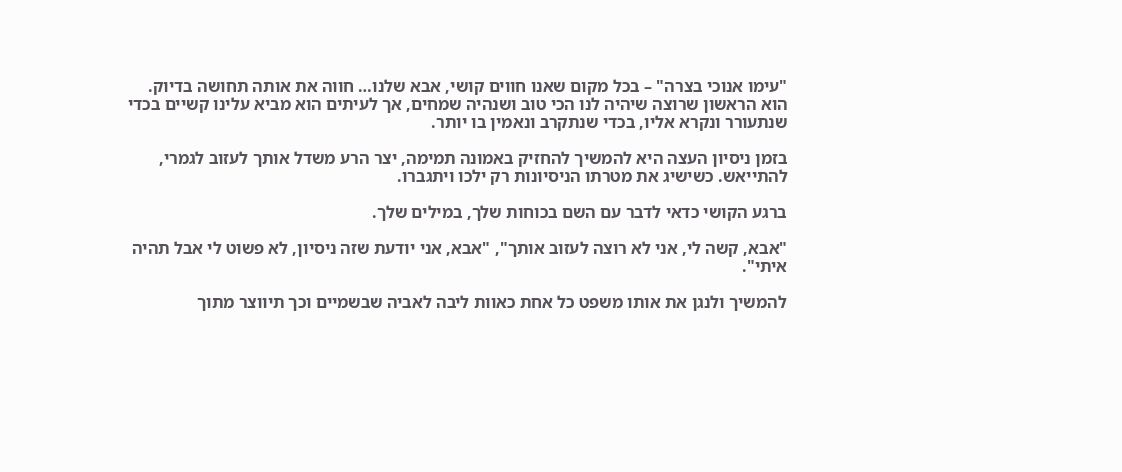"עימו אנוכי בצרה" – בכל מקום שאנו חווים קושי, אבא שלנו… חווה את אותה תחושה בדיוק. הוא הראשון שרוצה שיהיה לנו הכי טוב ושנהיה שמחים, אך לעיתים הוא מביא עלינו קשיים בכדי שנתעורר ונקרא אליו, בכדי שנתקרב ונאמין בו יותר.

בזמן ניסיון העצה היא להמשיך להחזיק באמונה תמימה, יצר הרע משדל אותך לעזוב לגמרי, להתייאש. כשישיג את מטרתו הניסיונות רק ילכו ויתגברו.

ברגע הקושי כדאי לדבר עם השם בכוחות שלך, במילים שלך.

"אבא, קשה לי, אני לא רוצה לעזוב אותך", "אבא, אני יודעת שזה ניסיון, לא פשוט לי אבל תהיה איתי".

להמשיך ולנגן את אותו משפט כל אחת כאוות ליבה לאביה שבשמיים וכך תיווצר מתוך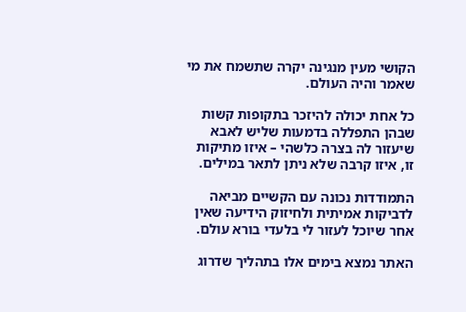הקושי מעין מנגינה יקרה שתשמח את מי שאמר והיה העולם.

כל אחת יכולה להיזכר בתקופות קשות שבהן התפללה בדמעות שליש לאבא שיעזור לה בצרה כלשהי – איזו מתיקות זו, איזו קרבה שלא ניתן לתאר במילים.

התמודדות נכונה עם הקשיים מביאה לדביקות אמיתית ולחיזוק הידיעה שאין אחר שיוכל לעזור לי בלעדי בורא עולם.

האתר נמצא בימים אלו בתהליך שדרוג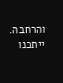והרחבה. ייתכנו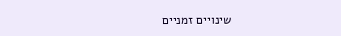שינויים זמניים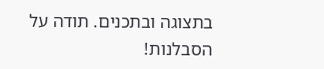בתצוגה ובתכנים. תודה על הסבלנות!